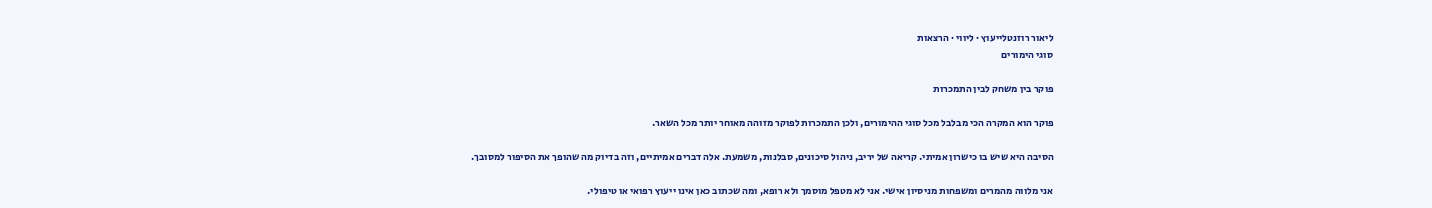ליאור רוזנטלייעוץ · ליווי · הרצאות
סוגי הימורים

פוקר בין משחק לבין התמכרות

פוקר הוא המקרה הכי מבלבל מכל סוגי ההימורים, ולכן התמכרות לפוקר מזוהה מאוחר יותר מכל השאר.

הסיבה היא שיש בו כישרון אמיתי. קריאה של יריב, ניהול סיכונים, סבלנות, משמעת. אלה דברים אמיתיים, וזה בדיוק מה שהופך את הסיפור למסובך.

אני מלווה מהמרים ומשפחות מניסיון אישי. אני לא מטפל מוסמך ולא רופא, ומה שכתוב כאן אינו ייעוץ רפואי או טיפולי.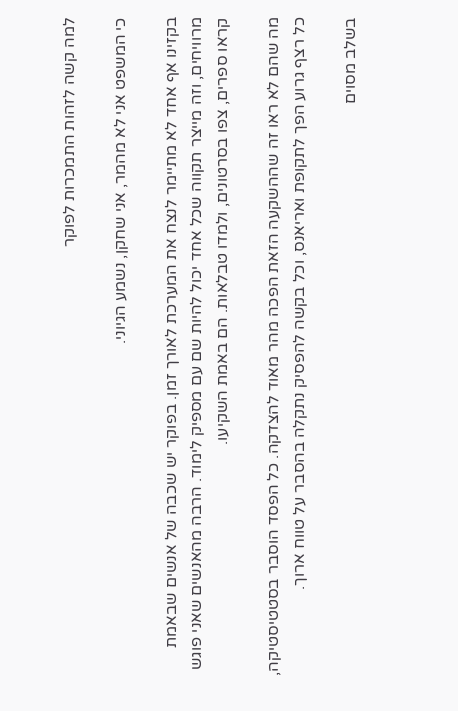למה קשה לזהות התמכרות לפוקר

כי המשפט אני לא מהמר, אני שחקן, נשמע הגיוני.

בקזינו אף אחד לא מתיימר לנצח את המערכת לאורך זמן. בפוקר יש שכבה של אנשים שבאמת מרוויחים, וזה מייצר תקווה שכל אחד יכול להיות שם עם מספיק לימוד. הרבה מהאנשים שאני פוגש קראו ספרים, צפו בסרטונים, ולמדו טבלאות. הם באמת השקיעו.

מה שהם לא ראו זה שההשקעה הזאת הפכה מהר מאוד להצדקה. כל הפסד הוסבר בסטטיסטיקה, כל רצף גרוע הפך לתקופת ואריאנס, וכל בקשה להפסיק נתקלה בהסבר על טווח ארוך.

בשלב מסוים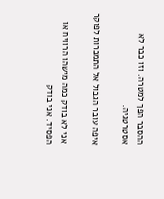ההסבר הפך למטרה. וזו כבר לא אסטרטגיה.

איפה עובר הגבול אל התמכרות לפוקר

אני לא בודק כמה מישהו הרוויח או הפסיד. אני בודק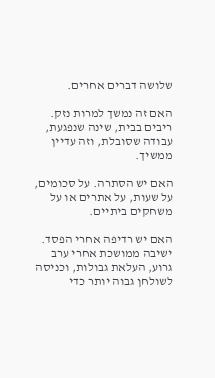שלושה דברים אחרים.

האם זה נמשך למרות נזק. ריבים בבית, שינה שנפגעת, עבודה שסובלת, וזה עדיין ממשיך.

האם יש הסתרה. על סכומים, על שעות, על אתרים או על משחקים ביתיים.

האם יש רדיפה אחרי הפסד. ישיבה ממושכת אחרי ערב גרוע, העלאת גבולות, וכניסה לשולחן גבוה יותר כדי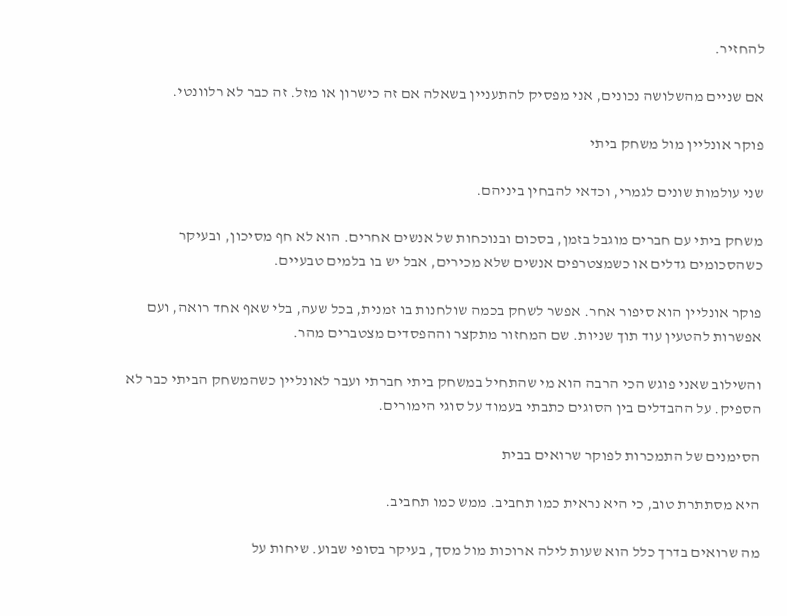להחזיר.

אם שניים מהשלושה נכונים, אני מפסיק להתעניין בשאלה אם זה כישרון או מזל. זה כבר לא רלוונטי.

פוקר אונליין מול משחק ביתי

שני עולמות שונים לגמרי, וכדאי להבחין ביניהם.

משחק ביתי עם חברים מוגבל בזמן, בסכום ובנוכחות של אנשים אחרים. הוא לא חף מסיכון, ובעיקר כשהסכומים גדלים או כשמצטרפים אנשים שלא מכירים, אבל יש בו בלמים טבעיים.

פוקר אונליין הוא סיפור אחר. אפשר לשחק בכמה שולחנות בו זמנית, בכל שעה, בלי שאף אחד רואה, ועם אפשרות להטעין עוד תוך שניות. שם המחזור מתקצר וההפסדים מצטברים מהר.

והשילוב שאני פוגש הכי הרבה הוא מי שהתחיל במשחק ביתי חברתי ועבר לאונליין כשהמשחק הביתי כבר לא הספיק. על ההבדלים בין הסוגים כתבתי בעמוד על סוגי הימורים.

הסימנים של התמכרות לפוקר שרואים בבית

היא מסתתרת טוב, כי היא נראית כמו תחביב. ממש כמו תחביב.

מה שרואים בדרך כלל הוא שעות לילה ארוכות מול מסך, בעיקר בסופי שבוע. שיחות על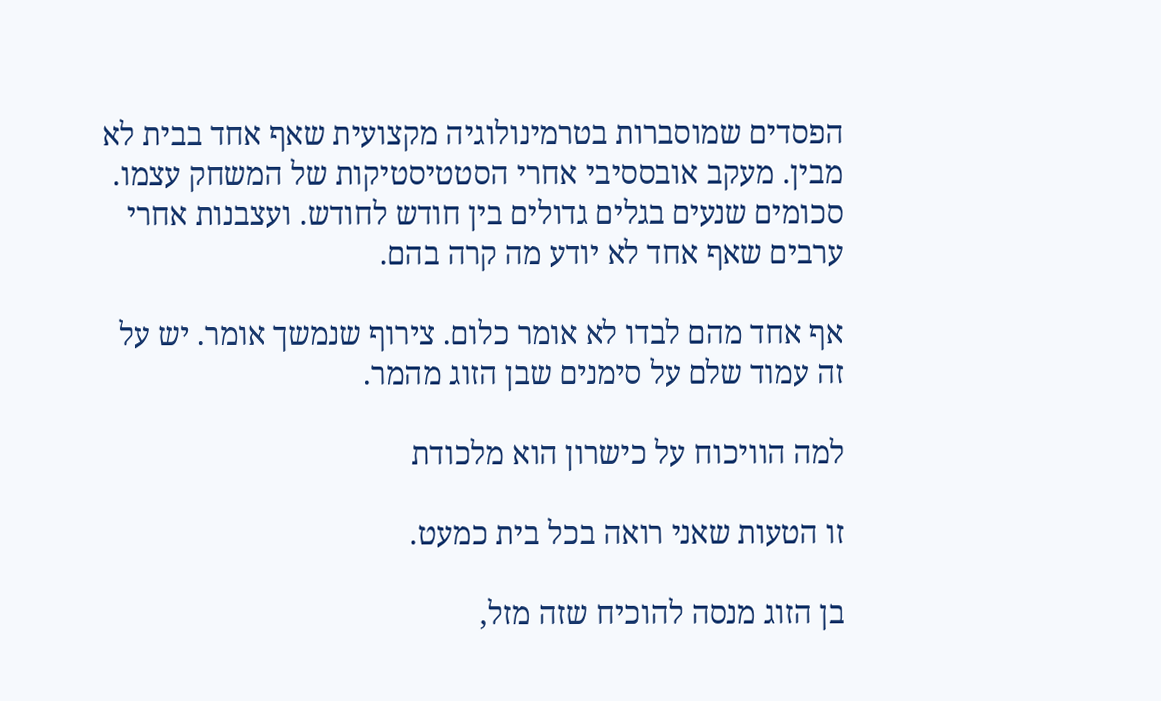הפסדים שמוסברות בטרמינולוגיה מקצועית שאף אחד בבית לא מבין. מעקב אובססיבי אחרי הסטטיסטיקות של המשחק עצמו. סכומים שנעים בגלים גדולים בין חודש לחודש. ועצבנות אחרי ערבים שאף אחד לא יודע מה קרה בהם.

אף אחד מהם לבדו לא אומר כלום. צירוף שנמשך אומר. יש על זה עמוד שלם על סימנים שבן הזוג מהמר.

למה הוויכוח על כישרון הוא מלכודת

זו הטעות שאני רואה בכל בית כמעט.

בן הזוג מנסה להוכיח שזה מזל,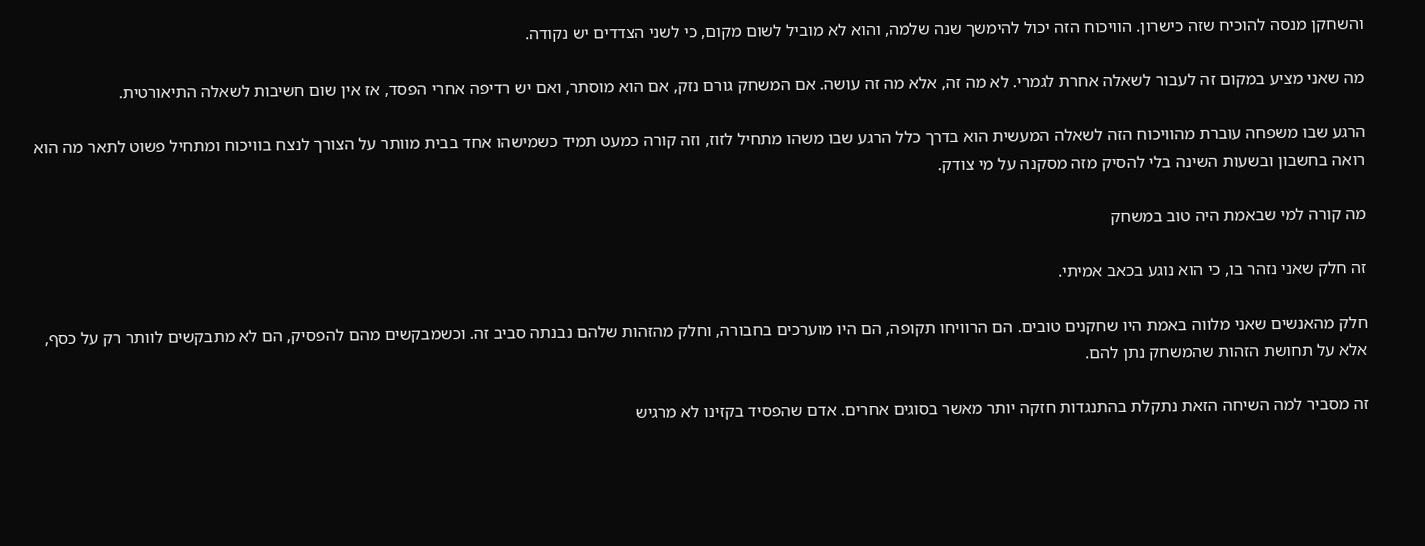והשחקן מנסה להוכיח שזה כישרון. הוויכוח הזה יכול להימשך שנה שלמה, והוא לא מוביל לשום מקום, כי לשני הצדדים יש נקודה.

מה שאני מציע במקום זה לעבור לשאלה אחרת לגמרי. לא מה זה, אלא מה זה עושה. אם המשחק גורם נזק, אם הוא מוסתר, ואם יש רדיפה אחרי הפסד, אז אין שום חשיבות לשאלה התיאורטית.

הרגע שבו משפחה עוברת מהוויכוח הזה לשאלה המעשית הוא בדרך כלל הרגע שבו משהו מתחיל לזוז, וזה קורה כמעט תמיד כשמישהו אחד בבית מוותר על הצורך לנצח בוויכוח ומתחיל פשוט לתאר מה הוא רואה בחשבון ובשעות השינה בלי להסיק מזה מסקנה על מי צודק.

מה קורה למי שבאמת היה טוב במשחק

זה חלק שאני נזהר בו, כי הוא נוגע בכאב אמיתי.

חלק מהאנשים שאני מלווה באמת היו שחקנים טובים. הם הרוויחו תקופה, הם היו מוערכים בחבורה, וחלק מהזהות שלהם נבנתה סביב זה. וכשמבקשים מהם להפסיק, הם לא מתבקשים לוותר רק על כסף, אלא על תחושת הזהות שהמשחק נתן להם.

זה מסביר למה השיחה הזאת נתקלת בהתנגדות חזקה יותר מאשר בסוגים אחרים. אדם שהפסיד בקזינו לא מרגיש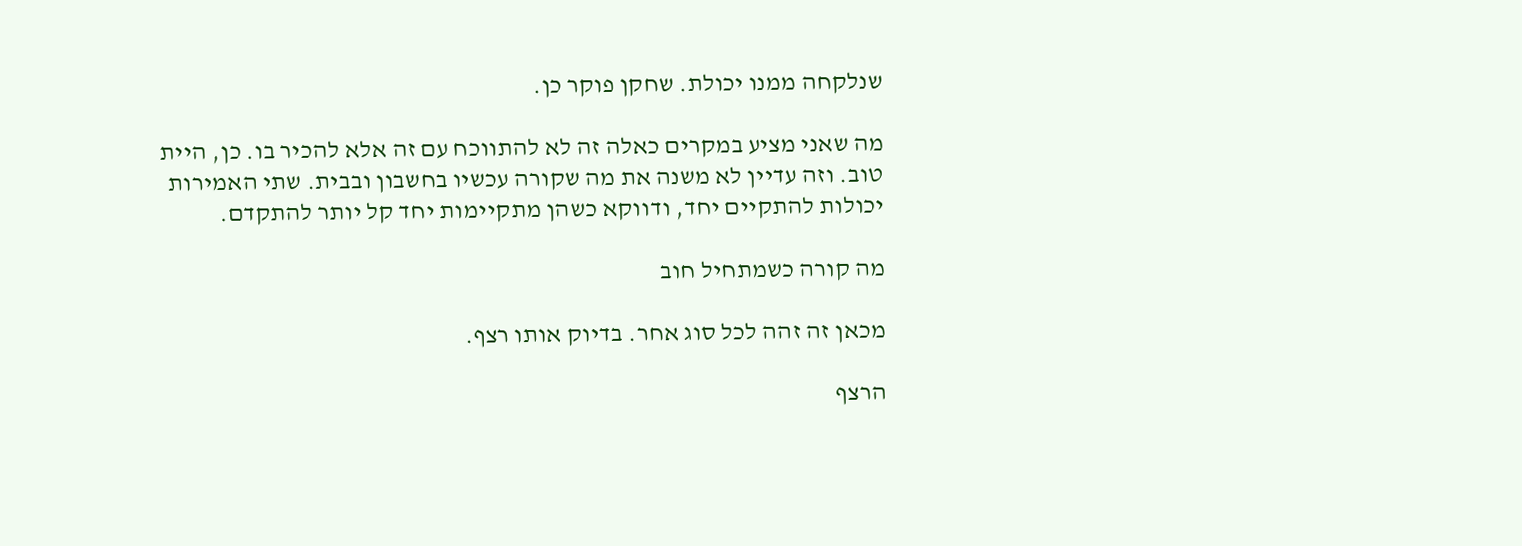שנלקחה ממנו יכולת. שחקן פוקר כן.

מה שאני מציע במקרים כאלה זה לא להתווכח עם זה אלא להכיר בו. כן, היית טוב. וזה עדיין לא משנה את מה שקורה עכשיו בחשבון ובבית. שתי האמירות יכולות להתקיים יחד, ודווקא כשהן מתקיימות יחד קל יותר להתקדם.

מה קורה כשמתחיל חוב

מכאן זה זהה לכל סוג אחר. בדיוק אותו רצף.

הרצף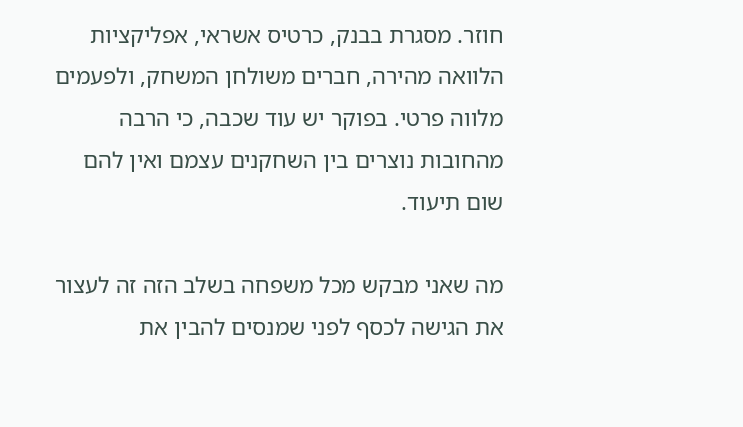חוזר. מסגרת בבנק, כרטיס אשראי, אפליקציות הלוואה מהירה, חברים משולחן המשחק, ולפעמים מלווה פרטי. בפוקר יש עוד שכבה, כי הרבה מהחובות נוצרים בין השחקנים עצמם ואין להם שום תיעוד.

מה שאני מבקש מכל משפחה בשלב הזה זה לעצור את הגישה לכסף לפני שמנסים להבין את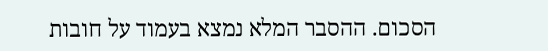הסכום. ההסבר המלא נמצא בעמוד על חובות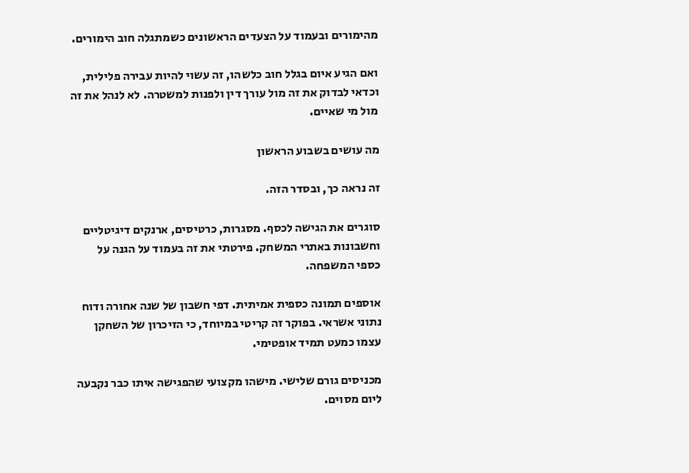מהימורים ובעמוד על הצעדים הראשונים כשמתגלה חוב הימורים.

ואם הגיע איום בגלל חוב כלשהו, זה עשוי להיות עבירה פלילית, וכדאי לבדוק את זה מול עורך דין ולפנות למשטרה. לא לנהל את זה מול מי שאיים.

מה עושים בשבוע הראשון

זה נראה כך, ובסדר הזה.

סוגרים את הגישה לכסף. מסגרות, כרטיסים, ארנקים דיגיטליים וחשבונות באתרי המשחק. פירטתי את זה בעמוד על הגנה על כספי המשפחה.

אוספים תמונה כספית אמיתית. דפי חשבון של שנה אחורה ודוח נתוני אשראי. בפוקר זה קריטי במיוחד, כי הזיכרון של השחקן עצמו כמעט תמיד אופטימי.

מכניסים גורם שלישי. מישהו מקצועי שהפגישה איתו כבר נקבעה ליום מסוים.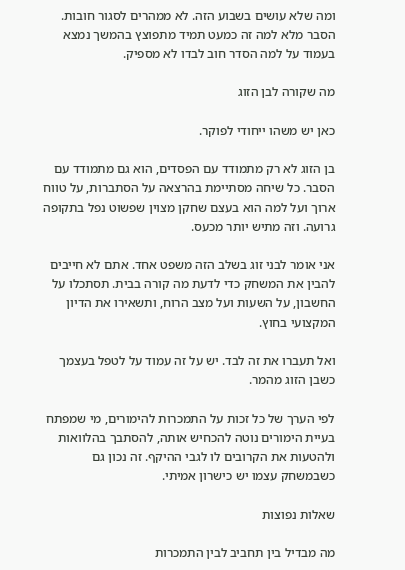ומה שלא עושים בשבוע הזה. לא ממהרים לסגור חובות. הסבר מלא למה זה כמעט תמיד מתפוצץ בהמשך נמצא בעמוד על למה הסדר חוב לבדו לא מספיק.

מה שקורה לבן הזוג

כאן יש משהו ייחודי לפוקר.

בן הזוג לא רק מתמודד עם הפסדים, הוא גם מתמודד עם הסבר. כל שיחה מסתיימת בהרצאה על הסתברות, על טווח ארוך ועל למה הוא בעצם שחקן מצוין שפשוט נפל בתקופה גרועה. וזה מתיש יותר מכעס.

אני אומר לבני זוג בשלב הזה משפט אחד. אתם לא חייבים להבין את המשחק כדי לדעת מה קורה בבית. תסתכלו על החשבון, על השעות ועל מצב הרוח, ותשאירו את הדיון המקצועי בחוץ.

ואל תעברו את זה לבד. יש על זה עמוד על לטפל בעצמך כשבן הזוג מהמר.

לפי הערך של כל זכות על התמכרות להימורים, מי שמפתח בעיית הימורים נוטה להכחיש אותה, להסתבך בהלוואות ולהטעות את הקרובים לו לגבי ההיקף. זה נכון גם כשבמשחק עצמו יש כישרון אמיתי.

שאלות נפוצות

מה מבדיל בין תחביב לבין התמכרות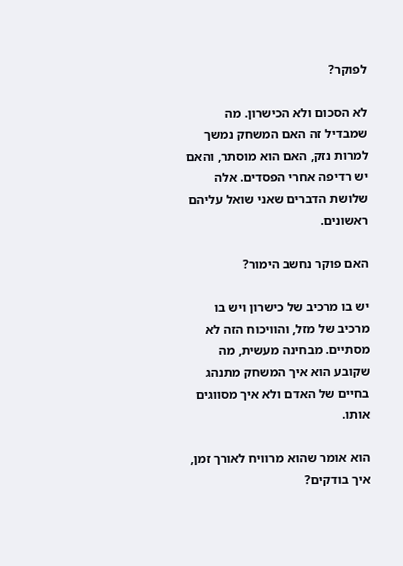לפוקר?

לא הסכום ולא הכישרון. מה שמבדיל זה האם המשחק נמשך למרות נזק, האם הוא מוסתר, והאם יש רדיפה אחרי הפסדים. אלה שלושת הדברים שאני שואל עליהם ראשונים.

האם פוקר נחשב הימור?

יש בו מרכיב של כישרון ויש בו מרכיב של מזל, והוויכוח הזה לא מסתיים. מבחינה מעשית, מה שקובע הוא איך המשחק מתנהג בחיים של האדם ולא איך מסווגים אותו.

הוא אומר שהוא מרוויח לאורך זמן, איך בודקים?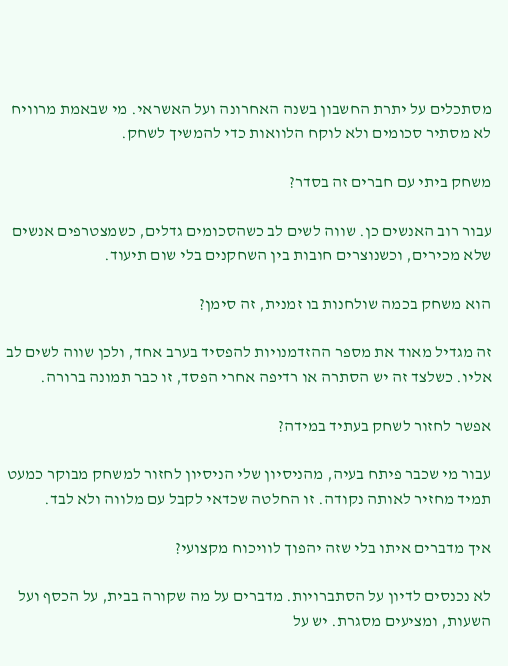מסתכלים על יתרת החשבון בשנה האחרונה ועל האשראי. מי שבאמת מרוויח לא מסתיר סכומים ולא לוקח הלוואות כדי להמשיך לשחק.

משחק ביתי עם חברים זה בסדר?

עבור רוב האנשים כן. שווה לשים לב כשהסכומים גדלים, כשמצטרפים אנשים שלא מכירים, וכשנוצרים חובות בין השחקנים בלי שום תיעוד.

הוא משחק בכמה שולחנות בו זמנית, זה סימן?

זה מגדיל מאוד את מספר ההזדמנויות להפסיד בערב אחד, ולכן שווה לשים לב אליו. כשלצד זה יש הסתרה או רדיפה אחרי הפסד, זו כבר תמונה ברורה.

אפשר לחזור לשחק בעתיד במידה?

עבור מי שכבר פיתח בעיה, מהניסיון שלי הניסיון לחזור למשחק מבוקר כמעט תמיד מחזיר לאותה נקודה. זו החלטה שכדאי לקבל עם מלווה ולא לבד.

איך מדברים איתו בלי שזה יהפוך לוויכוח מקצועי?

לא נכנסים לדיון על הסתברויות. מדברים על מה שקורה בבית, על הכסף ועל השעות, ומציעים מסגרת. יש על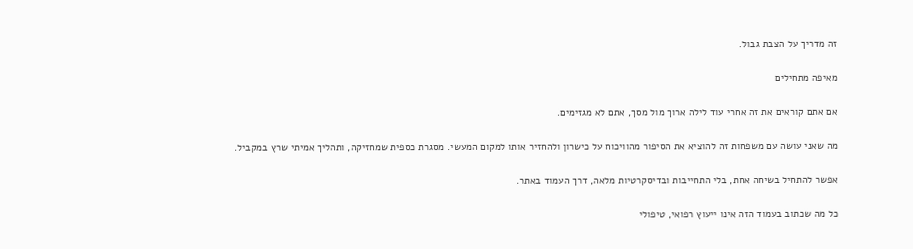זה מדריך על הצבת גבול.

מאיפה מתחילים

אם אתם קוראים את זה אחרי עוד לילה ארוך מול מסך, אתם לא מגזימים.

מה שאני עושה עם משפחות זה להוציא את הסיפור מהוויכוח על כישרון ולהחזיר אותו למקום המעשי. מסגרת כספית שמחזיקה, ותהליך אמיתי שרץ במקביל.

אפשר להתחיל בשיחה אחת, בלי התחייבות ובדיסקרטיות מלאה, דרך העמוד באתר.

כל מה שכתוב בעמוד הזה אינו ייעוץ רפואי, טיפולי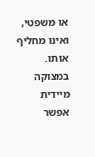או משפטי, ואינו מחליף אותו. במצוקה מיידית אפשר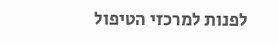לפנות למרכזי הטיפול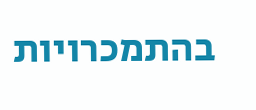בהתמכרויות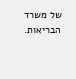של משרד הבריאות.